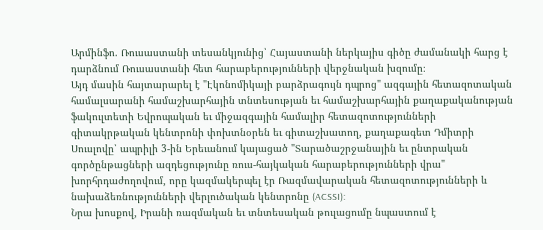Արմինֆո. Ռուսաստանի տեսանկյունից՝ Հայաստանի ներկայիս գիծը ժամանակի հարց է դարձնում Ռուսաստանի հետ հարաբերությունների վերջնական խզումը։
Այդ մասին հայտարարել է "Էկոնոմիկայի բարձրագույն դպրոց" ազգային հետազոտական համալսարանի համաշխարհային տնտեսության եւ համաշխարհային քաղաքականության ֆակուլտետի Եվրոպական եւ միջազգային համալիր հետազոտությունների գիտակրթական կենտրոնի փոխտնօրեն եւ գիտաշխատող, քաղաքագետ Դմիտրի Սուսլովը՝ ապրիլի 3-ին Երեւանում կայացած "Տարածաշրջանային եւ ընտրական գործընթացների ազդեցությունը ռուս-հայկական հարաբերությունների վրա" խորհրդաժողովում, որը կազմակերպել էր Ռազմավարական հետազոտությունների և նախաձեռնությունների վերլուծական կենտրոնը (ACSSI):
Նրա խոսքով, Իրանի ռազմական եւ տնտեսական թուլացումը նպաստում է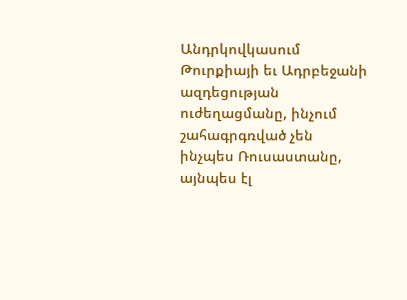Անդրկովկասում Թուրքիայի եւ Ադրբեջանի ազդեցության ուժեղացմանը, ինչում շահագրգռված չեն ինչպես Ռուսաստանը, այնպես էլ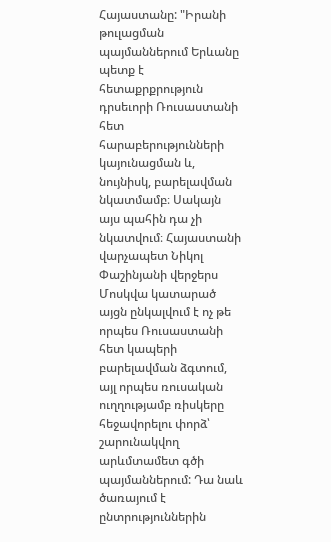Հայաստանը: "Իրանի թուլացման պայմաններում Երևանը պետք է հետաքրքրություն դրսեւորի Ռուսաստանի հետ հարաբերությունների կայունացման և, նույնիսկ, բարելավման նկատմամբ։ Սակայն այս պահին դա չի նկատվում։ Հայաստանի վարչապետ Նիկոլ Փաշինյանի վերջերս Մոսկվա կատարած այցն ընկալվում է ոչ թե որպես Ռուսաստանի հետ կապերի բարելավման ձգտում, այլ որպես ռուսական ուղղությամբ ռիսկերը հեջավորելու փորձ՝ շարունակվող արևմտամետ գծի պայմաններում: Դա նաև ծառայում է ընտրություններին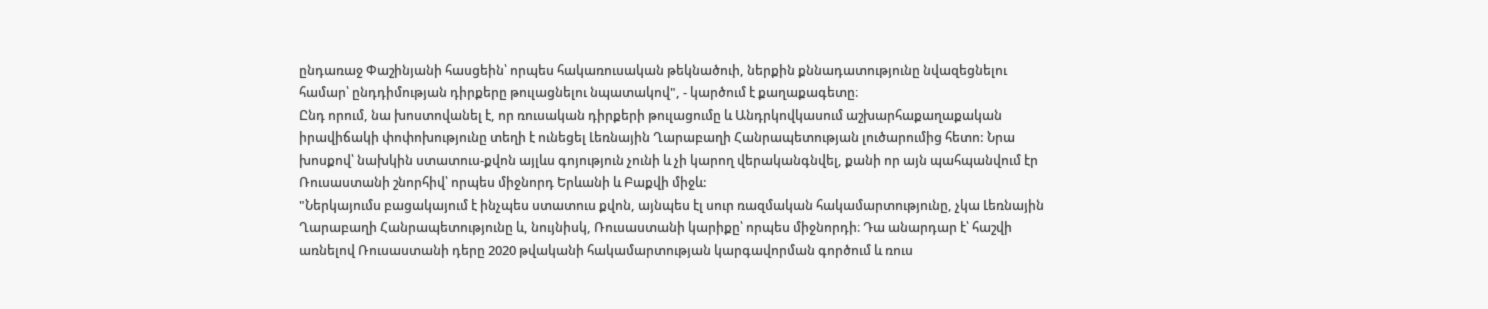ընդառաջ Փաշինյանի հասցեին՝ որպես հակառուսական թեկնածուի, ներքին քննադատությունը նվազեցնելու համար՝ ընդդիմության դիրքերը թուլացնելու նպատակով", - կարծում է քաղաքագետը։
Ընդ որում, նա խոստովանել է, որ ռուսական դիրքերի թուլացումը և Անդրկովկասում աշխարհաքաղաքական իրավիճակի փոփոխությունը տեղի է ունեցել Լեռնային Ղարաբաղի Հանրապետության լուծարումից հետո: Նրա խոսքով՝ նախկին ստատուս-քվոն այլևս գոյություն չունի և չի կարող վերականգնվել, քանի որ այն պահպանվում էր Ռուսաստանի շնորհիվ՝ որպես միջնորդ Երևանի և Բաքվի միջև:
"Ներկայումս բացակայում է ինչպես ստատուս քվոն, այնպես էլ սուր ռազմական հակամարտությունը, չկա Լեռնային Ղարաբաղի Հանրապետությունը և, նույնիսկ, Ռուսաստանի կարիքը՝ որպես միջնորդի։ Դա անարդար է՝ հաշվի առնելով Ռուսաստանի դերը 2020 թվականի հակամարտության կարգավորման գործում և ռուս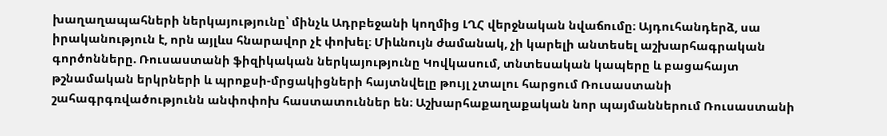խաղաղապահների ներկայությունը՝ մինչև Ադրբեջանի կողմից ԼՂՀ վերջնական նվաճումը։ Այդուհանդերձ, սա իրականություն է, որն այլևս հնարավոր չէ փոխել։ Միևնույն ժամանակ, չի կարելի անտեսել աշխարհագրական գործոնները. Ռուսաստանի ֆիզիկական ներկայությունը Կովկասում, տնտեսական կապերը և բացահայտ թշնամական երկրների և պրոքսի-մրցակիցների հայտնվելը թույլ չտալու հարցում Ռուսաստանի շահագրգռվածությունն անփոփոխ հաստատուններ են։ Աշխարհաքաղաքական նոր պայմաններում Ռուսաստանի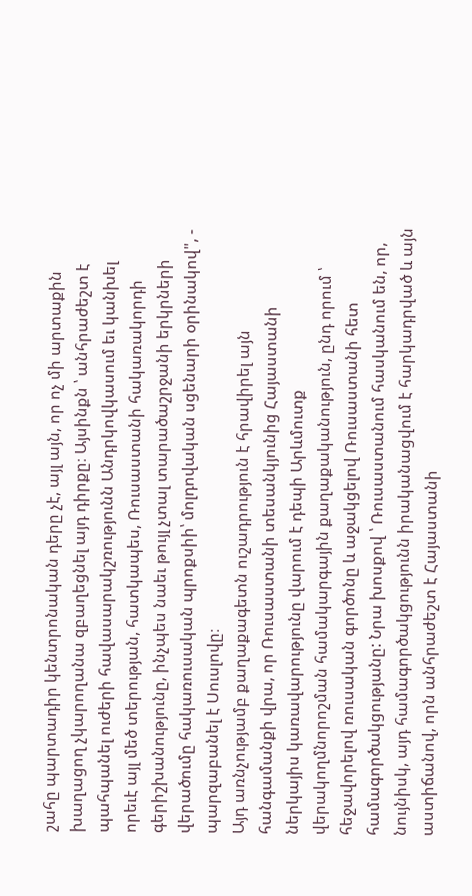շահը պարտադիր կենտրոնական դերը չէ, այլ այն, որ ոչ մի արտաքին խաղացող չկարողանա զբաղեցնել այդ դիրքը։ Այսինքն ՝ անհրաժեշտ է պահպանել ուժերի հավասարակշռությունն Անդրկովկասում եւ կանխել որեւէ այլ մեծ տերության, հատկապես, Ռուսաստանի հակառակորդի գերիշխանությունը, ինչպես նաեւ թույլ չտալ տարածաշրջանի երկրների վերածումը հակառուսական պրոքսիի՝ մոլդովական սցենարի օրինակով", - պարզաբանել է Սուսլովը։
Այդ առնչությամբ քաղաքագետն ուշադրություն է հրավիրել այն հանգամանքի վրա, որ Ռուսաստանի տեսանկյունից Հայաստանի ներկայիս կառավարությունը վարում է դեպի Արևմուտք վերակողմնորոշման համակարգային քաղաքականություն, ընդ որում ՝ հեջավորելով ռուսական գործոնը և աջակցելով Ռուսաստանի հետ համագործակցությանը: Նրա խոսքով ՝ Ռուսաստանում հասկանում են, որ, նույնիսկ, այդ համագործակցությունն իրականացվում է հարկադրված և այն աստիճանով, որն անհրաժեշտ է Հայաստանի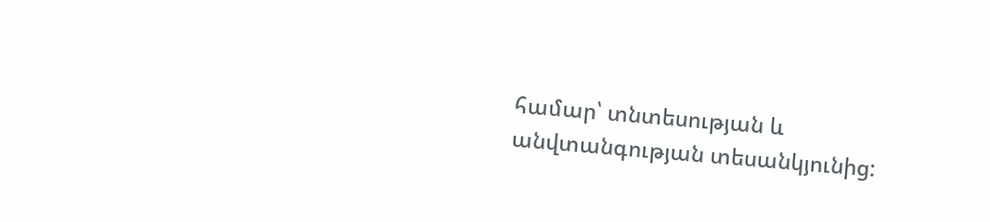համար՝ տնտեսության և անվտանգության տեսանկյունից: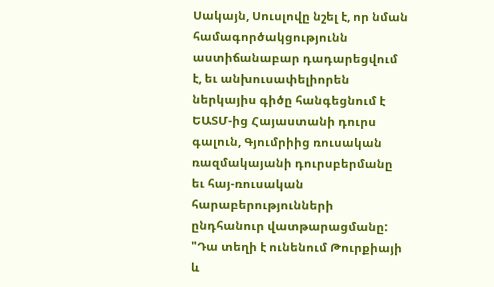Սակայն, Սուսլովը նշել է, որ նման համագործակցությունն աստիճանաբար դադարեցվում է, եւ անխուսափելիորեն ներկայիս գիծը հանգեցնում է ԵԱՏՄ-ից Հայաստանի դուրս գալուն, Գյումրիից ռուսական ռազմակայանի դուրսբերմանը եւ հայ-ռուսական հարաբերությունների ընդհանուր վատթարացմանը: "Դա տեղի է ունենում Թուրքիայի և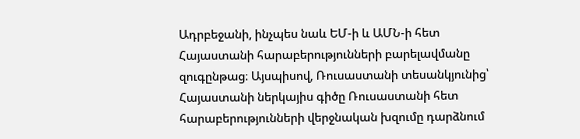Ադրբեջանի, ինչպես նաև ԵՄ-ի և ԱՄՆ-ի հետ Հայաստանի հարաբերությունների բարելավմանը զուգընթաց։ Այսպիսով, Ռուսաստանի տեսանկյունից՝ Հայաստանի ներկայիս գիծը Ռուսաստանի հետ հարաբերությունների վերջնական խզումը դարձնում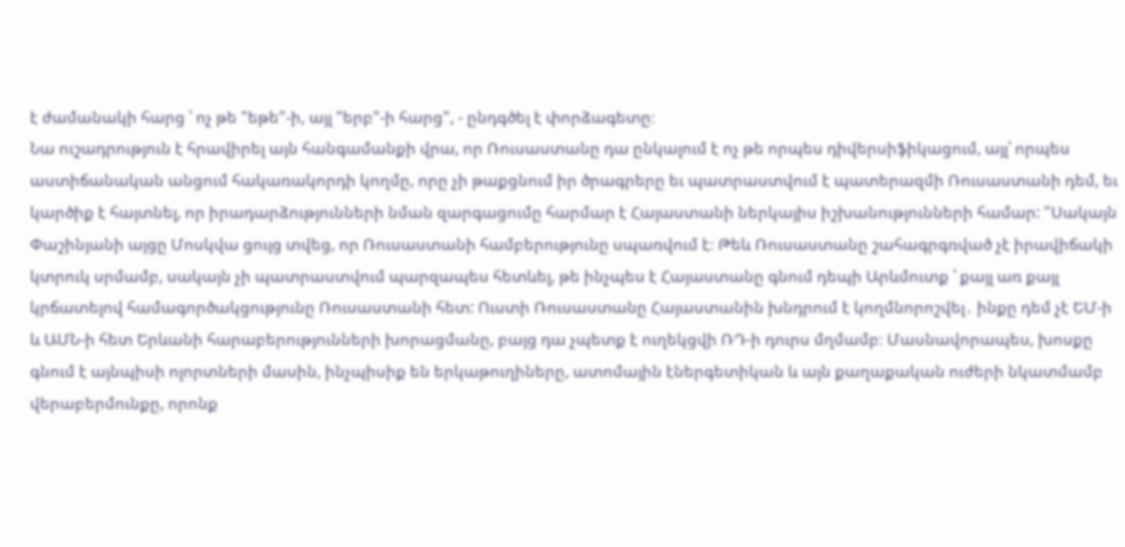է ժամանակի հարց ՝ ոչ թե "եթե"-ի, այլ "երբ"-ի հարց", - ընդգծել է փորձագետը։
Նա ուշադրություն է հրավիրել այն հանգամանքի վրա, որ Ռուսաստանը դա ընկալում է ոչ թե որպես դիվերսիֆիկացում, այլ՝ որպես աստիճանական անցում հակառակորդի կողմը, որը չի թաքցնում իր ծրագրերը եւ պատրաստվում է պատերազմի Ռուսաստանի դեմ, եւ կարծիք է հայտնել, որ իրադարձությունների նման զարգացումը հարմար է Հայաստանի ներկայիս իշխանությունների համար: "Սակայն Փաշինյանի այցը Մոսկվա ցույց տվեց, որ Ռուսաստանի համբերությունը սպառվում է։ Թեև Ռուսաստանը շահագրգռված չէ իրավիճակի կտրուկ սրմամբ, սակայն չի պատրաստվում պարզապես հետևել, թե ինչպես է Հայաստանը գնում դեպի Արևմուտք ՝ քայլ առ քայլ կրճատելով համագործակցությունը Ռուսաստանի հետ: Ուստի Ռուսաստանը Հայաստանին խնդրում է կողմնորոշվել․ ինքը դեմ չէ ԵՄ-ի և ԱՄՆ-ի հետ Երևանի հարաբերությունների խորացմանը, բայց դա չպետք է ուղեկցվի ՌԴ-ի դուրս մղմամբ։ Մասնավորապես, խոսքը գնում է այնպիսի ոլորտների մասին, ինչպիսիք են երկաթուղիները, ատոմային էներգետիկան և այն քաղաքական ուժերի նկատմամբ վերաբերմունքը, որոնք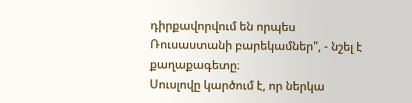դիրքավորվում են որպես Ռուսաստանի բարեկամներ", - նշել է քաղաքագետը։
Սուսլովը կարծում է, որ ներկա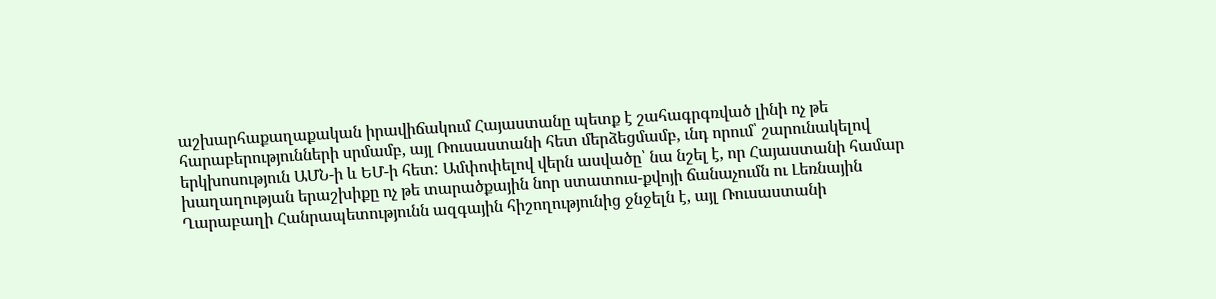աշխարհաքաղաքական իրավիճակում Հայաստանը պետք է շահագրգռված լինի ոչ թե հարաբերությունների սրմամբ, այլ Ռուսաստանի հետ մերձեցմամբ, ւնդ որում՝ շարունակելով երկխոսություն ԱՄՆ-ի և ԵՄ-ի հետ: Ամփոփելով վերն ասվածը՝ նա նշել է, որ Հայաստանի համար խաղաղության երաշխիքը ոչ թե տարածքային նոր ստատուս-քվոյի ճանաչումն ու Լեռնային Ղարաբաղի Հանրապետությունն ազգային հիշողությունից ջնջելն է, այլ Ռուսաստանի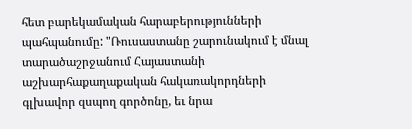հետ բարեկամական հարաբերությունների պահպանումը: "Ռուսաստանը շարունակում է մնալ տարածաշրջանում Հայաստանի աշխարհաքաղաքական հակառակորդների գլխավոր զսպող գործոնը, եւ նրա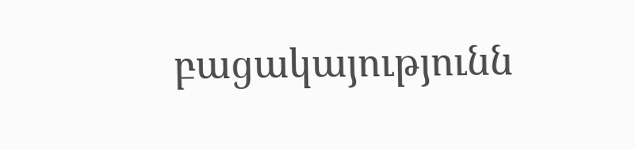բացակայությունն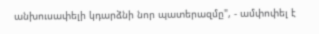անխուսափելի կդարձնի նոր պատերազմը", - ամփոփել է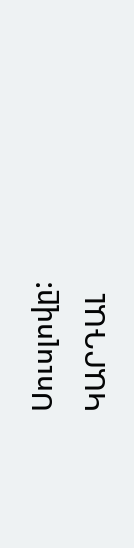Սուսլովը:
ԿԱՐԴԱԼ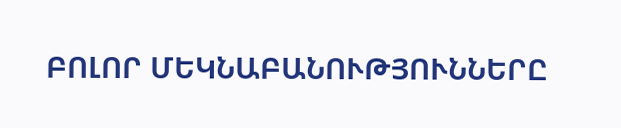ԲՈԼՈՐ ՄԵԿՆԱԲԱՆՈՒԹՅՈՒՆՆԵՐԸ